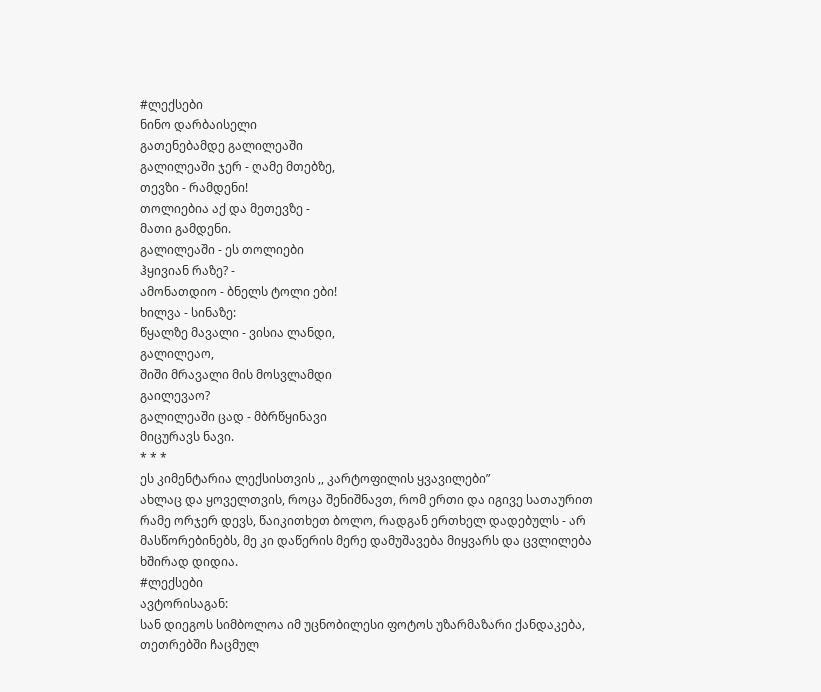#ლექსები
ნინო დარბაისელი
გათენებამდე გალილეაში
გალილეაში ჯერ - ღამე მთებზე,
თევზი - რამდენი!
თოლიებია აქ და მეთევზე -
მათი გამდენი.
გალილეაში - ეს თოლიები
ჰყივიან რაზე? -
ამონათდიო - ბნელს ტოლი ები!
ხილვა - სინაზე:
წყალზე მავალი - ვისია ლანდი,
გალილეაო,
შიში მრავალი მის მოსვლამდი
გაილევაო?
გალილეაში ცად - მბრწყინავი
მიცურავს ნავი.
* * *
ეს კიმენტარია ლექსისთვის ,, კარტოფილის ყვავილები”
ახლაც და ყოველთვის, როცა შენიშნავთ, რომ ერთი და იგივე სათაურით რამე ორჯერ დევს, წაიკითხეთ ბოლო, რადგან ერთხელ დადებულს - არ მასწორებინებს, მე კი დაწერის მერე დამუშავება მიყვარს და ცვლილება ხშირად დიდია.
#ლექსები
ავტორისაგან:
სან დიეგოს სიმბოლოა იმ უცნობილესი ფოტოს უზარმაზარი ქანდაკება, თეთრებში ჩაცმულ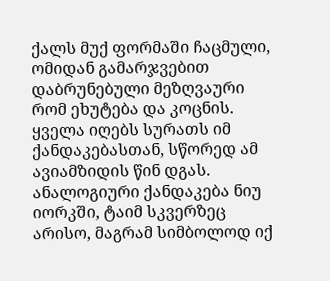ქალს მუქ ფორმაში ჩაცმული, ომიდან გამარჯვებით დაბრუნებული მეზღვაური რომ ეხუტება და კოცნის. ყველა იღებს სურათს იმ ქანდაკებასთან, სწორედ ამ ავიამზიდის წინ დგას.
ანალოგიური ქანდაკება ნიუ იორკში, ტაიმ სკვერზეც არისო, მაგრამ სიმბოლოდ იქ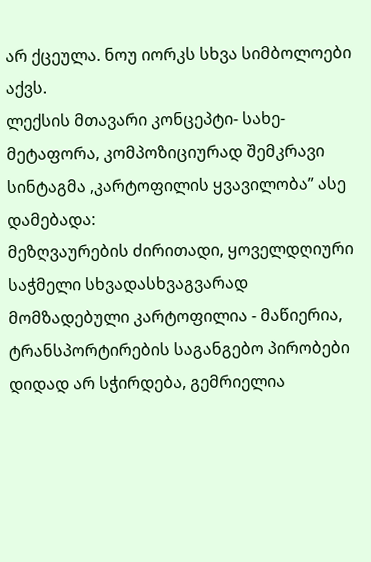არ ქცეულა. ნოუ იორკს სხვა სიმბოლოები აქვს.
ლექსის მთავარი კონცეპტი- სახე- მეტაფორა, კომპოზიციურად შემკრავი სინტაგმა ,კარტოფილის ყვავილობა” ასე დამებადა:
მეზღვაურების ძირითადი, ყოველდღიური საჭმელი სხვადასხვაგვარად მომზადებული კარტოფილია - მაწიერია, ტრანსპორტირების საგანგებო პირობები დიდად არ სჭირდება, გემრიელია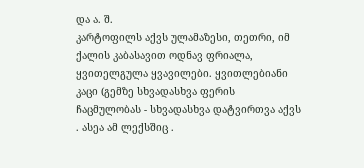და ა. შ.
კარტოფილს აქვს ულამაზესი, თეთრი, იმ ქალის კაბასავით ოდნავ ფრიალა, ყვითელგულა ყვავილები. ყვითლებიანი კაცი (გემზე სხვადასხვა ფერის ჩაცმულობას - სხვადასხვა დატვირთვა აქვს . ასეა ამ ლექსშიც .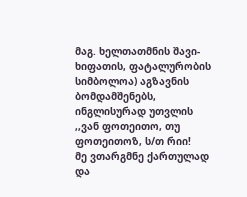მაგ. ხელთათმნის შავი- ხიფათის, ფატალურობის სიმბოლოა) აგზავნის ბომდამშენებს, ინგლისურად უთვლის ,,ვან ფოთეითო, თუ ფოთეითოზ, ს/თ რიი!
მე ვთარგმნე ქართულად და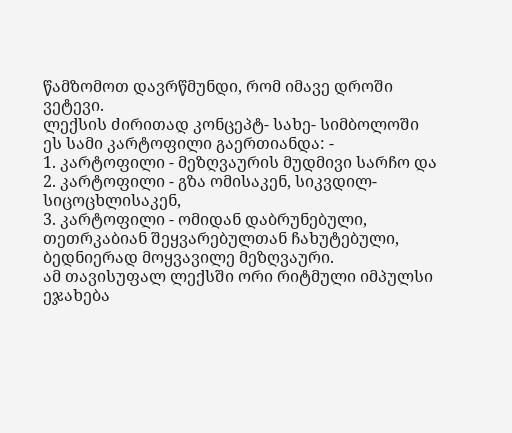წამზომოთ დავრწმუნდი, რომ იმავე დროში ვეტევი.
ლექსის ძირითად კონცეპტ- სახე- სიმბოლოში ეს სამი კარტოფილი გაერთიანდა: -
1. კარტოფილი - მეზღვაურის მუდმივი სარჩო და
2. კარტოფილი - გზა ომისაკენ, სიკვდილ- სიცოცხლისაკენ,
3. კარტოფილი - ომიდან დაბრუნებული, თეთრკაბიან შეყვარებულთან ჩახუტებული, ბედნიერად მოყვავილე მეზღვაური.
ამ თავისუფალ ლექსში ორი რიტმული იმპულსი ეჯახება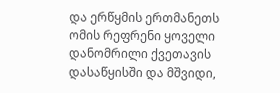და ერწყმის ერთმანეთს
ომის რეფრენი ყოველი დანომრილი ქვეთავის დასაწყისში და მშვიდი,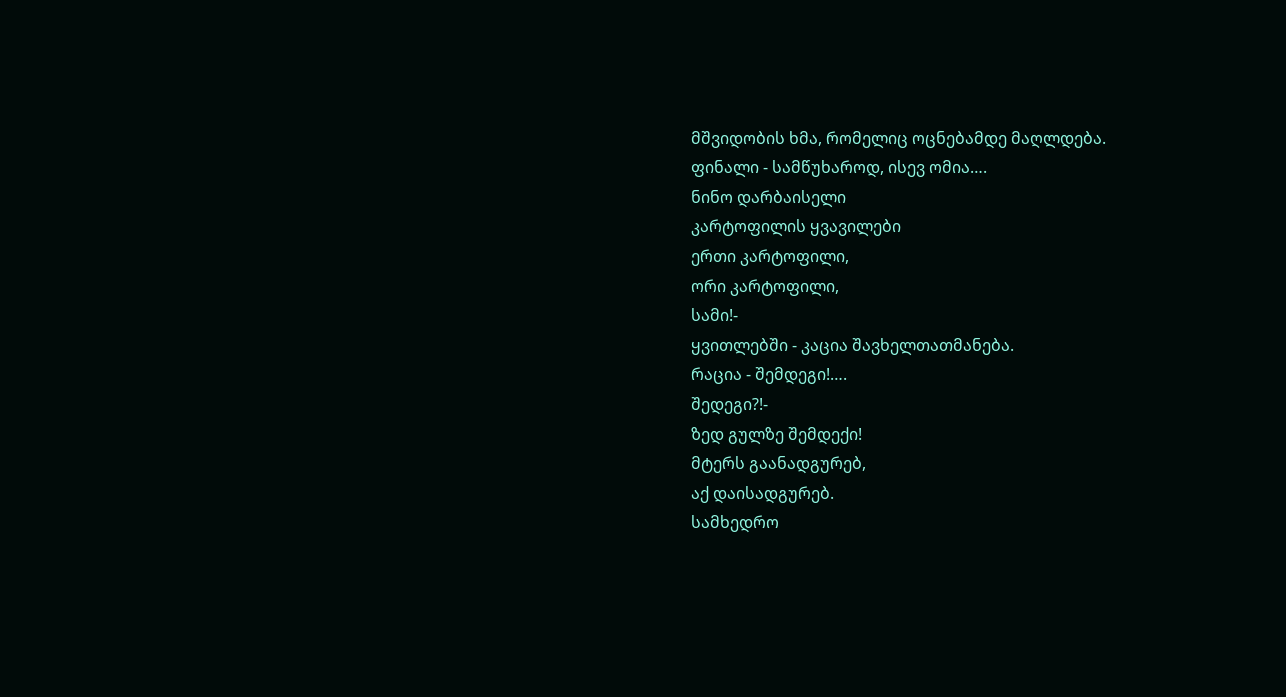მშვიდობის ხმა, რომელიც ოცნებამდე მაღლდება.
ფინალი - სამწუხაროდ, ისევ ომია….
ნინო დარბაისელი
კარტოფილის ყვავილები
ერთი კარტოფილი,
ორი კარტოფილი,
სამი!-
ყვითლებში - კაცია შავხელთათმანება.
რაცია - შემდეგი!….
შედეგი?!-
ზედ გულზე შემდექი!
მტერს გაანადგურებ,
აქ დაისადგურებ.
სამხედრო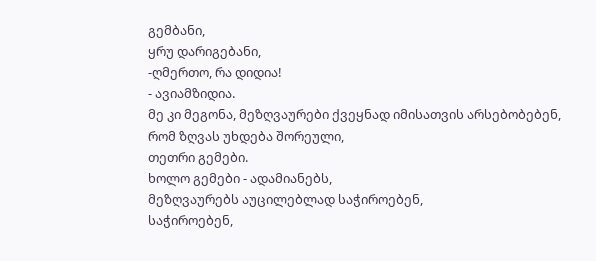გემბანი,
ყრუ დარიგებანი,
-ღმერთო, რა დიდია!
- ავიამზიდია.
მე კი მეგონა, მეზღვაურები ქვეყნად იმისათვის არსებობებენ,
რომ ზღვას უხდება შორეული,
თეთრი გემები.
ხოლო გემები - ადამიანებს,
მეზღვაურებს აუცილებლად საჭიროებენ,
საჭიროებენ,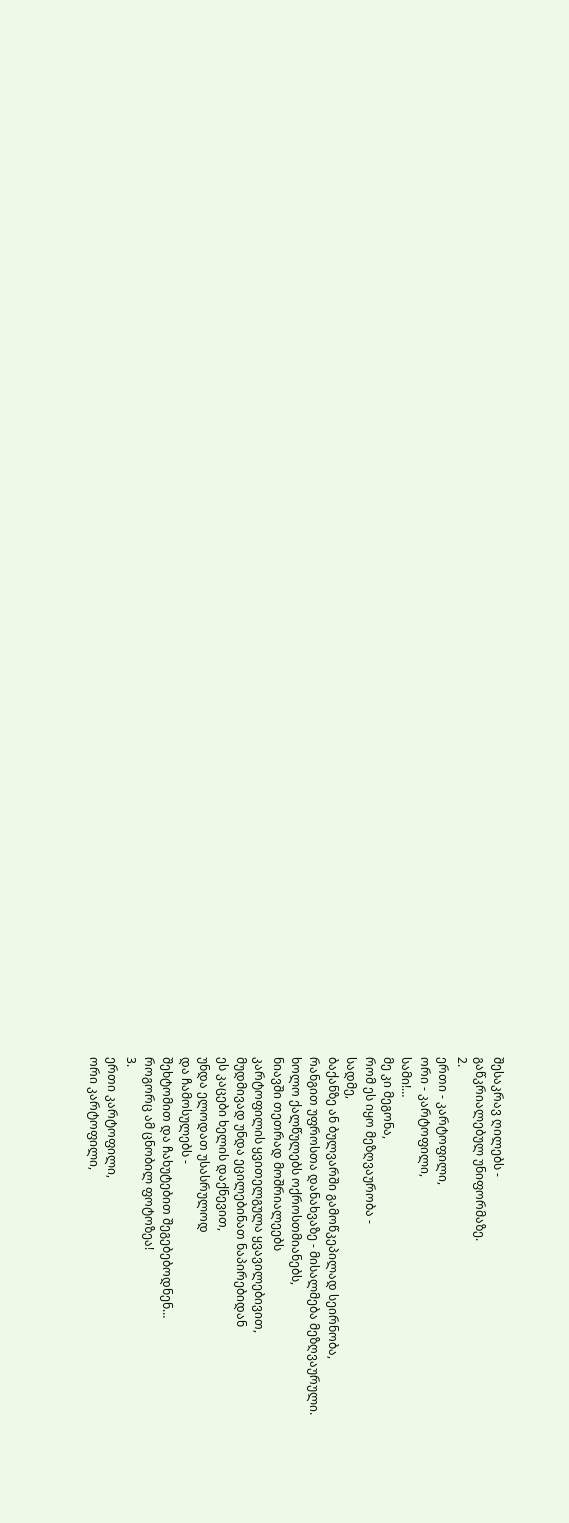შესაკრავ ღილებს -
გაწკრიალებულ უნიფორმაზე.
2.
ერთი - კარტოფილი,
ორი - კარტოფილი,
სამი!…
მე კი მეგონა,
რომ ეს იყო მეზღვაურობა -
სადმე,
ბაქანზე ან ბულვარში გამოწკეპილად სეირნობა,
რანგით უფროსთა დანახვაზე - მისალმება მეზღვაურული.
ხოლო ქალწულებს ოქროსთმიანებს,
ნიავში თეთრად მოშრიალეებს
კარტოფილის ყვითელგულა ყვავილებივით,
მუდმივად უნდა ეცილებინათ ნაპირებიდან
ეს კაცები ხელის დაქნევით,
უნდა ელოდათ უსასრულოდ
და ჩამოსულებს -
შეხტომით და ჩახუტებით შეგებებოდნენ…
როგორც ამ ცნობილ ფოტოზეა!
3.
ერთი კარტოფილი,
ორი კარტოფილი,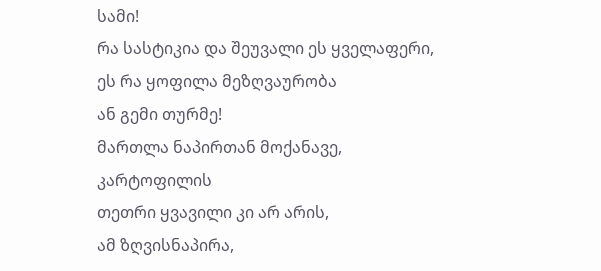სამი!
რა სასტიკია და შეუვალი ეს ყველაფერი,
ეს რა ყოფილა მეზღვაურობა
ან გემი თურმე!
მართლა ნაპირთან მოქანავე,
კარტოფილის
თეთრი ყვავილი კი არ არის,
ამ ზღვისნაპირა,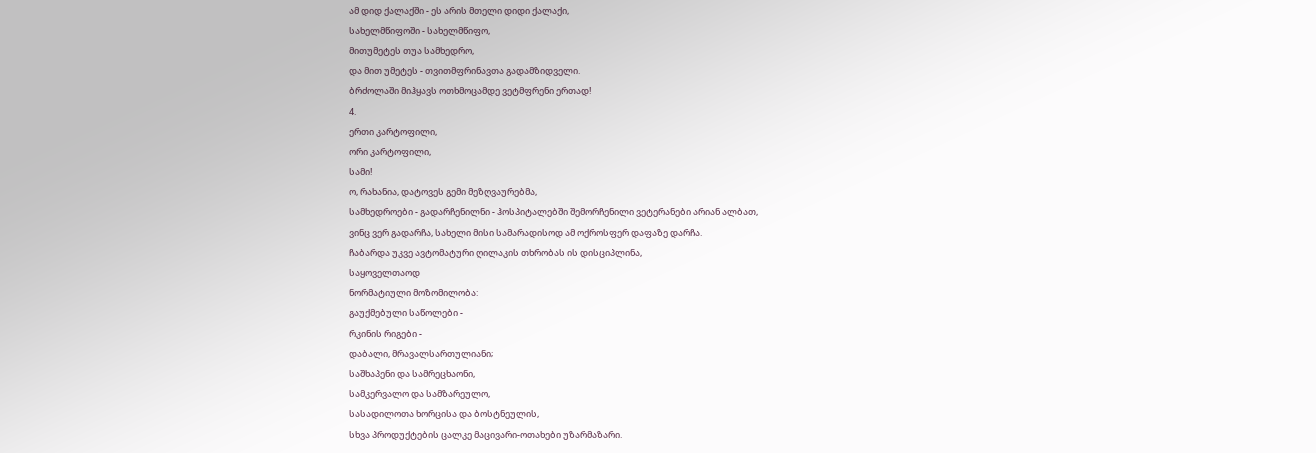ამ დიდ ქალაქში - ეს არის მთელი დიდი ქალაქი,
სახელმწიფოში - სახელმწიფო,
მითუმეტეს თუა სამხედრო,
და მით უმეტეს - თვითმფრინავთა გადამზიდველი.
ბრძოლაში მიჰყავს ოთხმოცამდე ვეტმფრენი ერთად!
4.
ერთი კარტოფილი,
ორი კარტოფილი,
სამი!
ო, რახანია, დატოვეს გემი მეზღვაურებმა,
სამხედროები - გადარჩენილნი - ჰოსპიტალებში შემორჩენილი ვეტერანები არიან ალბათ,
ვინც ვერ გადარჩა, სახელი მისი სამარადისოდ ამ ოქროსფერ დაფაზე დარჩა.
ჩაბარდა უკვე ავტომატური ღილაკის თხრობას ის დისციპლინა,
საყოველთაოდ
ნორმატიული მოზომილობა:
გაუქმებული საწოლები -
რკინის რიგები -
დაბალი, მრავალსართულიანი;
საშხაპენი და სამრეცხაონი,
სამკერვალო და სამზარეულო,
სასადილოთა ხორცისა და ბოსტნეულის,
სხვა პროდუქტების ცალკე მაცივარი-ოთახები უზარმაზარი.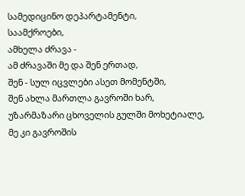სამედიცინო დეპარტამენტი,
საამქროები,
ამხელა ძრავა -
ამ ძრავაში მე და შენ ერთად,
შენ - სულ იცვლები ასეთ მომენტში,
შენ ახლა მართლა გავროში ხარ,
უზარმაზარი ცხოველის გულში მოხეტიალე,
მე კი გავროშის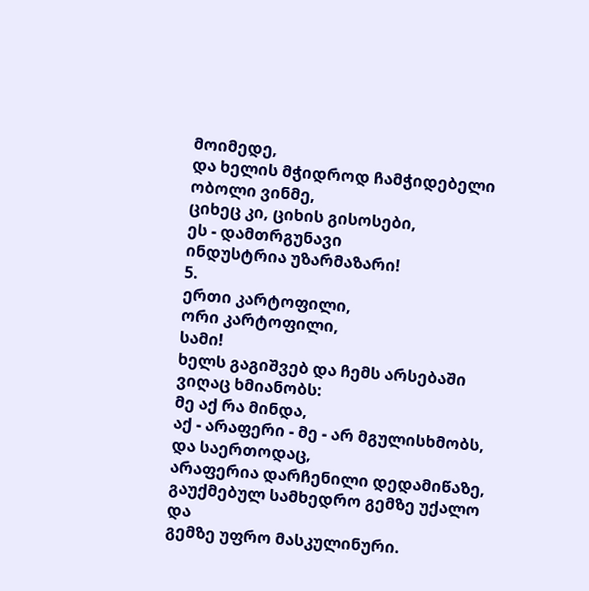მოიმედე,
და ხელის მჭიდროდ ჩამჭიდებელი ობოლი ვინმე,
ციხეც კი, ციხის გისოსები,
ეს - დამთრგუნავი
ინდუსტრია უზარმაზარი!
5.
ერთი კარტოფილი,
ორი კარტოფილი,
სამი!
ხელს გაგიშვებ და ჩემს არსებაში ვიღაც ხმიანობს:
მე აქ რა მინდა,
აქ - არაფერი - მე - არ მგულისხმობს,
და საერთოდაც,
არაფერია დარჩენილი დედამიწაზე,
გაუქმებულ სამხედრო გემზე უქალო და
გემზე უფრო მასკულინური.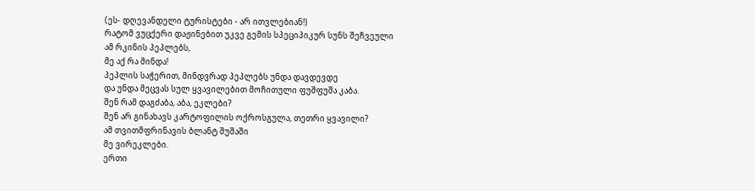(ეს- დღევანდელი ტურისტები - არ ითვლებიან!)
რატომ ვუცქერი დაჟინებით უკვე გემის სპეციპიკურ სუნს შეჩვეული
ამ რკინის პეპლებს,
მე აქ რა მინდა!
პეპლის საჭერით, მინდვრად პეპლებს უნდა დავდევდე
და უნდა მეცვას სულ ყვავილებით მოჩითული ფუშფუშა კაბა.
შენ რამ დაგძაბა, აბა, ეკლები?
შენ არ გინახავს კარტოფილის ოქროსგულა, თეთრი ყვავილი?
ამ თვითმფრინავის ბლანტ შუშაში
მე ვირეკლები.
ერთი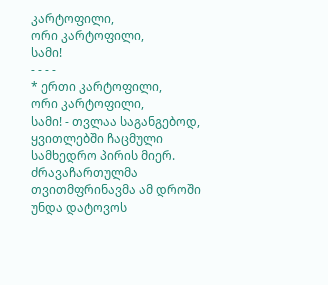კარტოფილი,
ორი კარტოფილი,
სამი!
- - - -
* ერთი კარტოფილი,
ორი კარტოფილი,
სამი! - თვლაა საგანგებოდ, ყვითლებში ჩაცმული სამხედრო პირის მიერ. ძრავაჩართულმა თვითმფრინავმა ამ დროში უნდა დატოვოს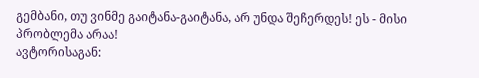გემბანი, თუ ვინმე გაიტანა-გაიტანა, არ უნდა შეჩერდეს! ეს - მისი პრობლემა არაა!
ავტორისაგან: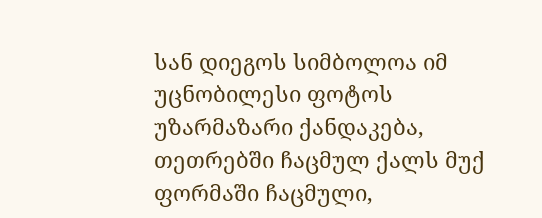სან დიეგოს სიმბოლოა იმ უცნობილესი ფოტოს უზარმაზარი ქანდაკება, თეთრებში ჩაცმულ ქალს მუქ ფორმაში ჩაცმული,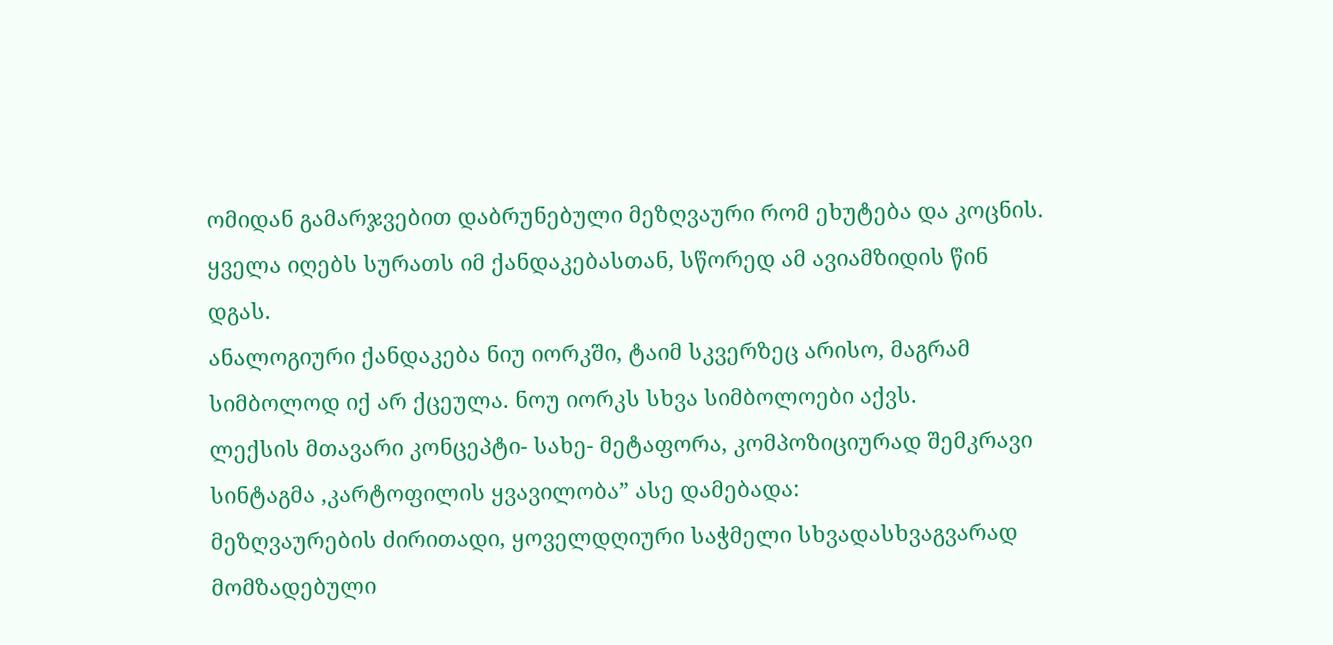ომიდან გამარჯვებით დაბრუნებული მეზღვაური რომ ეხუტება და კოცნის. ყველა იღებს სურათს იმ ქანდაკებასთან, სწორედ ამ ავიამზიდის წინ დგას.
ანალოგიური ქანდაკება ნიუ იორკში, ტაიმ სკვერზეც არისო, მაგრამ სიმბოლოდ იქ არ ქცეულა. ნოუ იორკს სხვა სიმბოლოები აქვს.
ლექსის მთავარი კონცეპტი- სახე- მეტაფორა, კომპოზიციურად შემკრავი სინტაგმა ,კარტოფილის ყვავილობა” ასე დამებადა:
მეზღვაურების ძირითადი, ყოველდღიური საჭმელი სხვადასხვაგვარად მომზადებული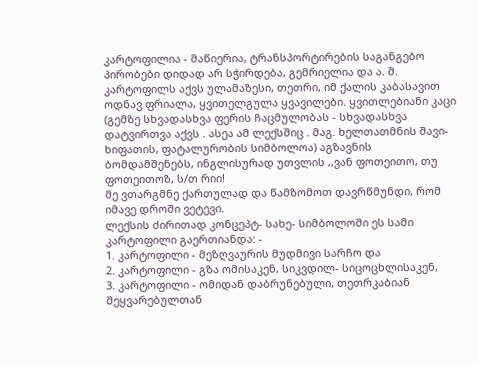კარტოფილია - მაწიერია, ტრანსპორტირების საგანგებო პირობები დიდად არ სჭირდება, გემრიელია და ა. შ.
კარტოფილს აქვს ულამაზესი, თეთრი, იმ ქალის კაბასავით ოდნავ ფრიალა, ყვითელგულა ყვავილები. ყვითლებიანი კაცი (გემზე სხვადასხვა ფერის ჩაცმულობას - სხვადასხვა დატვირთვა აქვს . ასეა ამ ლექსშიც . მაგ. ხელთათმნის შავი- ხიფათის, ფატალურობის სიმბოლოა) აგზავნის ბომდამშენებს, ინგლისურად უთვლის ,,ვან ფოთეითო, თუ ფოთეითოზ, ს/თ რიი!
მე ვთარგმნე ქართულად და წამზომოთ დავრწმუნდი, რომ იმავე დროში ვეტევი.
ლექსის ძირითად კონცეპტ- სახე- სიმბოლოში ეს სამი კარტოფილი გაერთიანდა: -
1. კარტოფილი - მეზღვაურის მუდმივი სარჩო და
2. კარტოფილი - გზა ომისაკენ, სიკვდილ- სიცოცხლისაკენ,
3. კარტოფილი - ომიდან დაბრუნებული, თეთრკაბიან შეყვარებულთან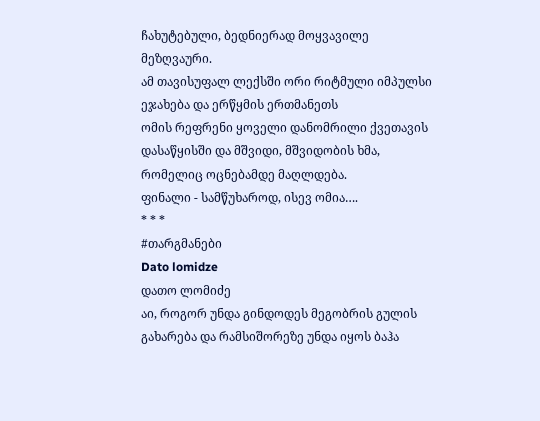ჩახუტებული, ბედნიერად მოყვავილე მეზღვაური.
ამ თავისუფალ ლექსში ორი რიტმული იმპულსი ეჯახება და ერწყმის ერთმანეთს
ომის რეფრენი ყოველი დანომრილი ქვეთავის დასაწყისში და მშვიდი, მშვიდობის ხმა, რომელიც ოცნებამდე მაღლდება.
ფინალი - სამწუხაროდ, ისევ ომია….
* * *
#თარგმანები
Dato lomidze
დათო ლომიძე
აი, როგორ უნდა გინდოდეს მეგობრის გულის გახარება და რამსიშორეზე უნდა იყოს ბაჰა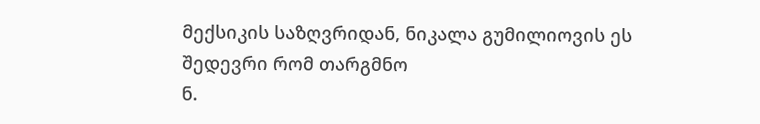მექსიკის საზღვრიდან, ნიკალა გუმილიოვის ეს შედევრი რომ თარგმნო
ნ.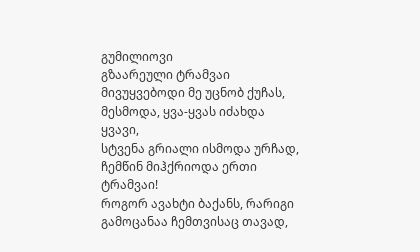გუმილიოვი
გზაარეული ტრამვაი
მივუყვებოდი მე უცნობ ქუჩას,
მესმოდა, ყვა-ყვას იძახდა ყვავი,
სტვენა გრიალი ისმოდა ურჩად,
ჩემწინ მიჰქრიოდა ერთი ტრამვაი!
როგორ ავახტი ბაქანს, რარიგი
გამოცანაა ჩემთვისაც თავად,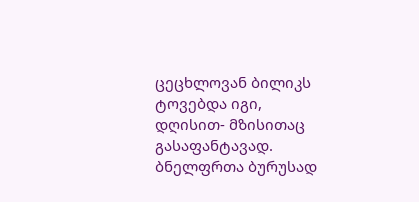ცეცხლოვან ბილიკს ტოვებდა იგი,
დღისით- მზისითაც გასაფანტავად.
ბნელფრთა ბურუსად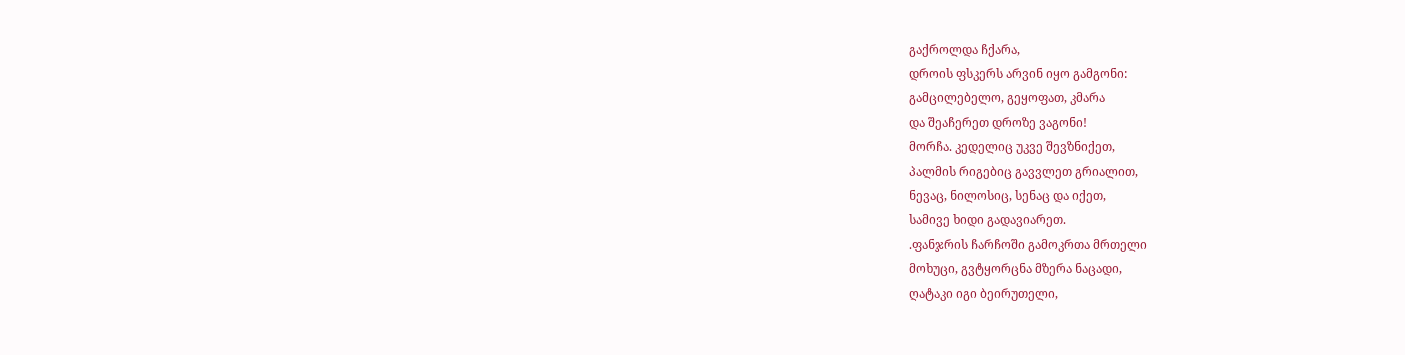გაქროლდა ჩქარა,
დროის ფსკერს არვინ იყო გამგონი:
გამცილებელო, გეყოფათ, კმარა
და შეაჩერეთ დროზე ვაგონი!
მორჩა. კედელიც უკვე შევზნიქეთ,
პალმის რიგებიც გავვლეთ გრიალით,
ნევაც, ნილოსიც, სენაც და იქეთ,
სამივე ხიდი გადავიარეთ.
.ფანჯრის ჩარჩოში გამოკრთა მრთელი
მოხუცი, გვტყორცნა მზერა ნაცადი,
ღატაკი იგი ბეირუთელი,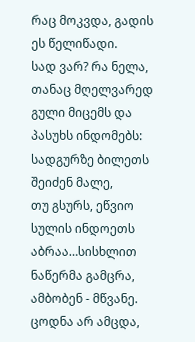რაც მოკვდა, გადის ეს წელიწადი.
სად ვარ? რა ნელა, თანაც მღელვარედ
გული მიცემს და პასუხს ინდომებს:
სადგურზე ბილეთს შეიძენ მალე,
თუ გსურს, ეწვიო სულის ინდოეთს
აბრაა…სისხლით ნაწერმა გამცრა,
ამბობენ - მწვანე. ცოდნა არ ამცდა,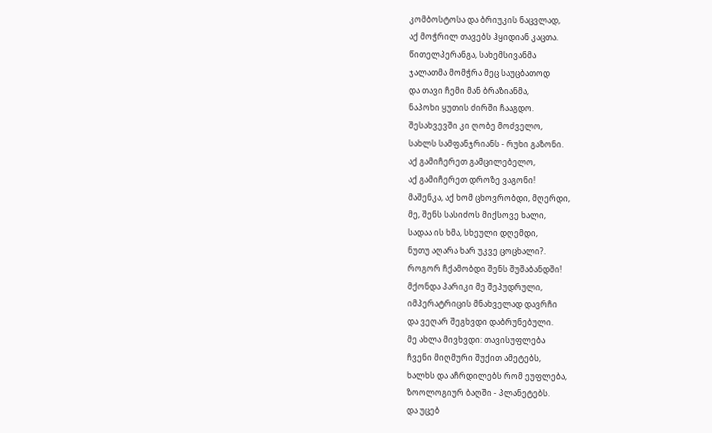კომბოსტოსა და ბრიუკის ნაცვლად,
აქ მოჭრილ თავებს ჰყიდიან კაცთა.
წითელპერანგა, სახემსივანმა
ჯალათმა მომჭრა მეც საუცბათოდ
და თავი ჩემი მან ბრაზიანმა,
ნაპოხი ყუთის ძირში ჩააგდო.
შესახვევში კი ღობე მოძველო,
სახლს სამფანჯრიანს - რუხი გაზონი.
აქ გამიჩერეთ გამცილებელო,
აქ გამიჩერეთ დროზე ვაგონი!
მაშენკა, აქ ხომ ცხოვრობდი, მღერდი,
მე, შენს სასიძოს მიქსოვე ხალი,
სადაა ის ხმა, სხეული დღემდი,
ნუთუ აღარა ხარ უკვე ცოცხალი?.
როგორ ჩქამობდი შენს შუშაბანდში!
მქონდა პარიკი მე შეპუდრული,
იმპერატრიცის მნახველად დავრჩი
და ვეღარ შეგხვდი დაბრუნებული.
მე ახლა მივხვდი: თავისუფლება
ჩვენი მიღმური შუქით ამეტებს,
ხალხს და აჩრდილებს რომ ეუფლება,
ზოოლოგიურ ბაღში - პლანეტებს.
და უცებ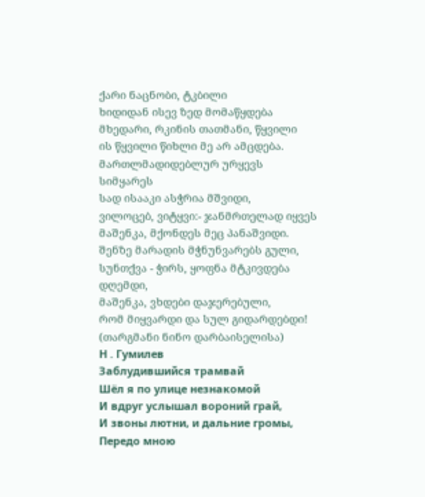ქარი ნაცნობი, ტკბილი
ხიდიდან ისევ ზედ მომაწყდება
მხედარი, რკინის თათმანი, წყვილი
ის წყვილი წიხლი მე არ ამცდება.
მართლმადიდებლურ ურყევს სიმყარეს
სად ისააკი ასჭრია მშვიდი,
ვილოცებ, ვიტყვი:- ჯანმრთელად იყვეს
მაშენკა, მქონდეს მეც პანაშვიდი.
შენზე მარადის მჭნუნვარებს გული,
სუნთქვა - ჭირს, ყოფნა მტკივდება დღემდი,
მაშენკა, ვხდები დაჯერებული,
რომ მიყვარდი და სულ გიდარდებდი!
(თარგმანი ნინო დარბაისელისა)
Н . Гумилев
Заблудившийся трамвай
Шёл я по улице незнакомой
И вдруг услышал вороний грай,
И звоны лютни, и дальние громы,
Передо мною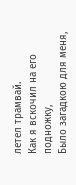летел трамвай.
Как я вскочил на его подножку,
Было загадкою для меня,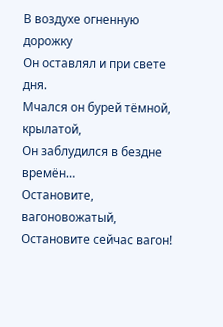В воздухе огненную дорожку
Он оставлял и при свете дня.
Мчался он бурей тёмной, крылатой,
Он заблудился в бездне времён…
Остановите, вагоновожатый,
Остановите сейчас вагон!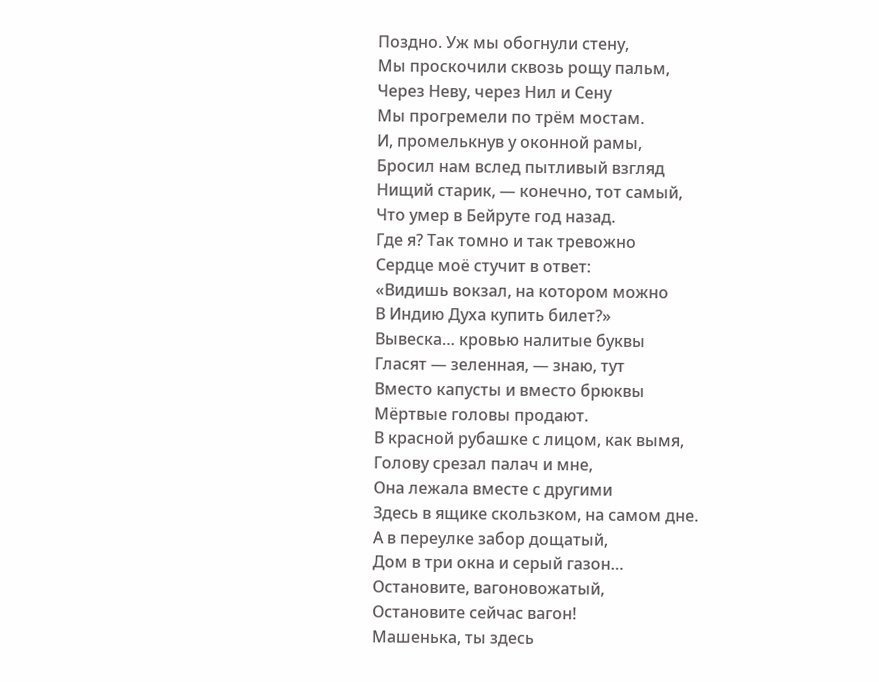Поздно. Уж мы обогнули стену,
Мы проскочили сквозь рощу пальм,
Через Неву, через Нил и Сену
Мы прогремели по трём мостам.
И, промелькнув у оконной рамы,
Бросил нам вслед пытливый взгляд
Нищий старик, — конечно, тот самый,
Что умер в Бейруте год назад.
Где я? Так томно и так тревожно
Сердце моё стучит в ответ:
«Видишь вокзал, на котором можно
В Индию Духа купить билет?»
Вывеска… кровью налитые буквы
Гласят — зеленная, — знаю, тут
Вместо капусты и вместо брюквы
Мёртвые головы продают.
В красной рубашке с лицом, как вымя,
Голову срезал палач и мне,
Она лежала вместе с другими
Здесь в ящике скользком, на самом дне.
А в переулке забор дощатый,
Дом в три окна и серый газон…
Остановите, вагоновожатый,
Остановите сейчас вагон!
Машенька, ты здесь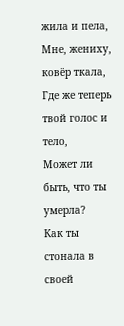жила и пела,
Мне, жениху, ковёр ткала,
Где же теперь твой голос и тело,
Может ли быть, что ты умерла?
Как ты стонала в своей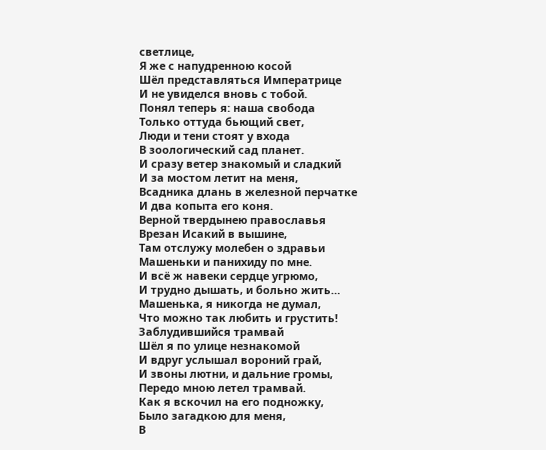светлице,
Я же с напудренною косой
Шёл представляться Императрице
И не увиделся вновь с тобой.
Понял теперь я: наша свобода
Только оттуда бьющий свет,
Люди и тени стоят у входа
В зоологический сад планет.
И сразу ветер знакомый и сладкий
И за мостом летит на меня,
Всадника длань в железной перчатке
И два копыта его коня.
Верной твердынею православья
Врезан Исакий в вышине,
Там отслужу молебен о здравьи
Машеньки и панихиду по мне.
И всё ж навеки сердце угрюмо,
И трудно дышать, и больно жить…
Машенька, я никогда не думал,
Что можно так любить и грустить!
Заблудившийся трамвай
Шёл я по улице незнакомой
И вдруг услышал вороний грай,
И звоны лютни, и дальние громы,
Передо мною летел трамвай.
Как я вскочил на его подножку,
Было загадкою для меня,
В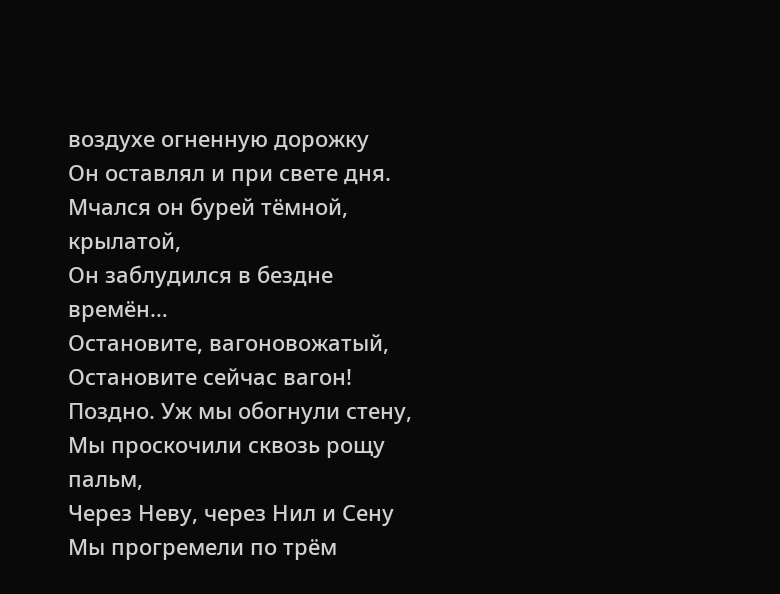воздухе огненную дорожку
Он оставлял и при свете дня.
Мчался он бурей тёмной, крылатой,
Он заблудился в бездне времён…
Остановите, вагоновожатый,
Остановите сейчас вагон!
Поздно. Уж мы обогнули стену,
Мы проскочили сквозь рощу пальм,
Через Неву, через Нил и Сену
Мы прогремели по трём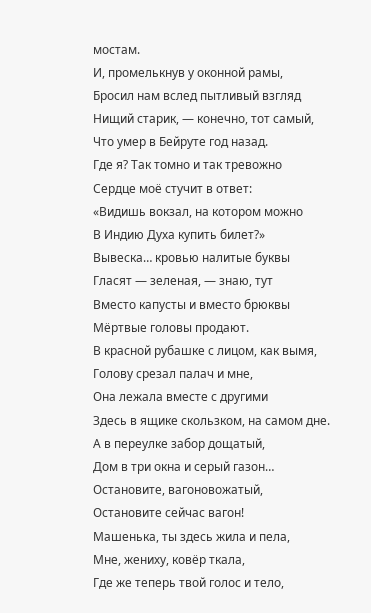мостам.
И, промелькнув у оконной рамы,
Бросил нам вслед пытливый взгляд
Нищий старик, — конечно, тот самый,
Что умер в Бейруте год назад.
Где я? Так томно и так тревожно
Сердце моё стучит в ответ:
«Видишь вокзал, на котором можно
В Индию Духа купить билет?»
Вывеска… кровью налитые буквы
Гласят — зеленая, — знаю, тут
Вместо капусты и вместо брюквы
Мёртвые головы продают.
В красной рубашке с лицом, как вымя,
Голову срезал палач и мне,
Она лежала вместе с другими
Здесь в ящике скользком, на самом дне.
А в переулке забор дощатый,
Дом в три окна и серый газон…
Остановите, вагоновожатый,
Остановите сейчас вагон!
Машенька, ты здесь жила и пела,
Мне, жениху, ковёр ткала,
Где же теперь твой голос и тело,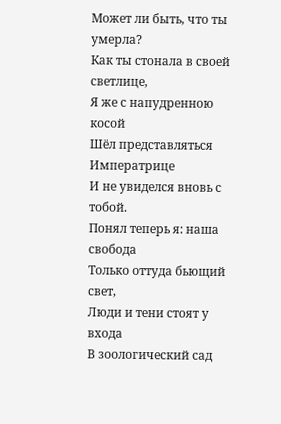Может ли быть, что ты умерла?
Как ты стонала в своей светлице,
Я же с напудренною косой
Шёл представляться Императрице
И не увиделся вновь с тобой.
Понял теперь я: наша свобода
Только оттуда бьющий свет,
Люди и тени стоят у входа
В зоологический сад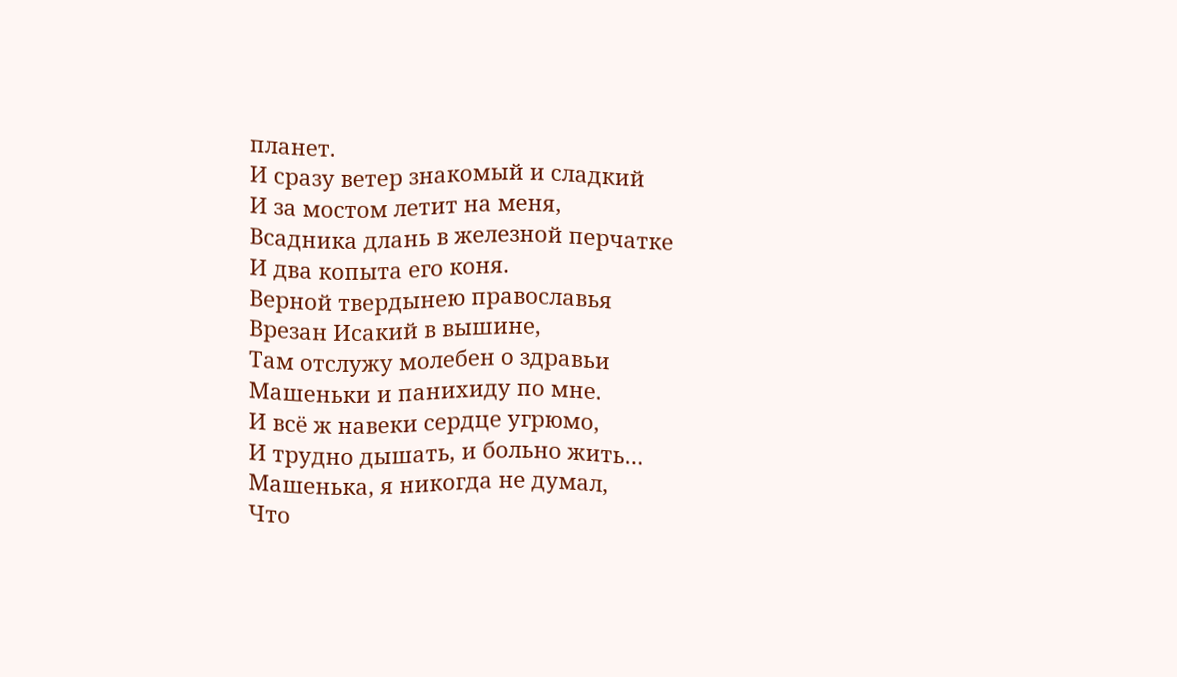планет.
И сразу ветер знакомый и сладкий
И за мостом летит на меня,
Всадника длань в железной перчатке
И два копыта его коня.
Верной твердынею православья
Врезан Исакий в вышине,
Там отслужу молебен о здравьи
Машеньки и панихиду по мне.
И всё ж навеки сердце угрюмо,
И трудно дышать, и больно жить…
Машенька, я никогда не думал,
Что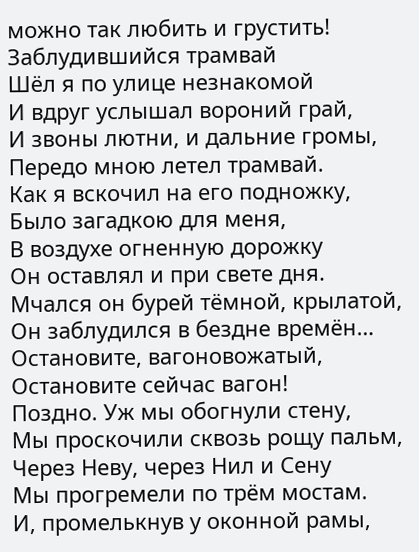можно так любить и грустить!
Заблудившийся трамвай
Шёл я по улице незнакомой
И вдруг услышал вороний грай,
И звоны лютни, и дальние громы,
Передо мною летел трамвай.
Как я вскочил на его подножку,
Было загадкою для меня,
В воздухе огненную дорожку
Он оставлял и при свете дня.
Мчался он бурей тёмной, крылатой,
Он заблудился в бездне времён…
Остановите, вагоновожатый,
Остановите сейчас вагон!
Поздно. Уж мы обогнули стену,
Мы проскочили сквозь рощу пальм,
Через Неву, через Нил и Сену
Мы прогремели по трём мостам.
И, промелькнув у оконной рамы,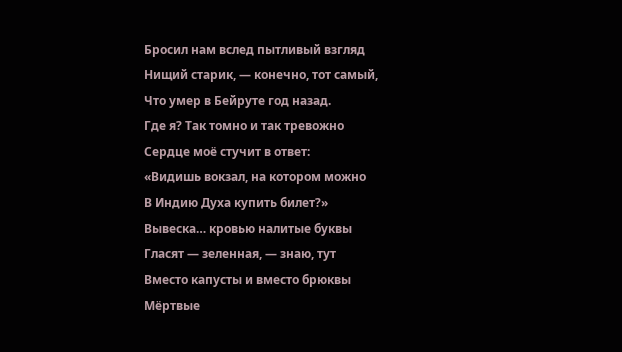Бросил нам вслед пытливый взгляд
Нищий старик, — конечно, тот самый,
Что умер в Бейруте год назад.
Где я? Так томно и так тревожно
Сердце моё стучит в ответ:
«Видишь вокзал, на котором можно
В Индию Духа купить билет?»
Вывеска… кровью налитые буквы
Гласят — зеленная, — знаю, тут
Вместо капусты и вместо брюквы
Мёртвые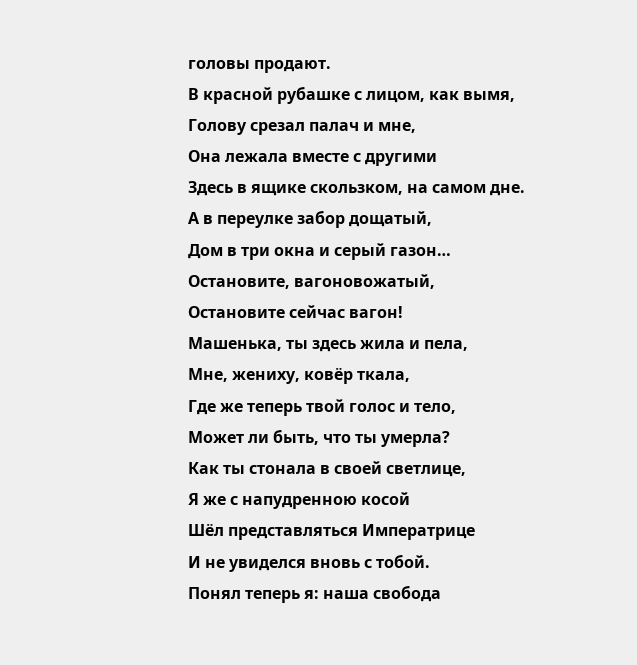головы продают.
В красной рубашке с лицом, как вымя,
Голову срезал палач и мне,
Она лежала вместе с другими
Здесь в ящике скользком, на самом дне.
А в переулке забор дощатый,
Дом в три окна и серый газон…
Остановите, вагоновожатый,
Остановите сейчас вагон!
Машенька, ты здесь жила и пела,
Мне, жениху, ковёр ткала,
Где же теперь твой голос и тело,
Может ли быть, что ты умерла?
Как ты стонала в своей светлице,
Я же с напудренною косой
Шёл представляться Императрице
И не увиделся вновь с тобой.
Понял теперь я: наша свобода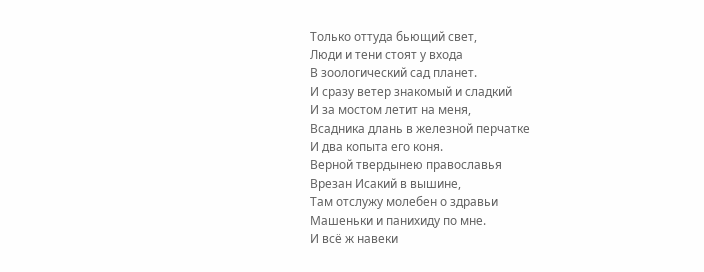Только оттуда бьющий свет,
Люди и тени стоят у входа
В зоологический сад планет.
И сразу ветер знакомый и сладкий
И за мостом летит на меня,
Всадника длань в железной перчатке
И два копыта его коня.
Верной твердынею православья
Врезан Исакий в вышине,
Там отслужу молебен о здравьи
Машеньки и панихиду по мне.
И всё ж навеки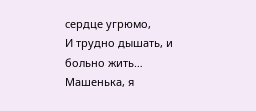сердце угрюмо,
И трудно дышать, и больно жить…
Машенька, я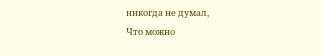никогда не думал,
Что можно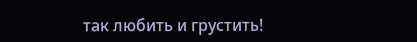так любить и грустить!